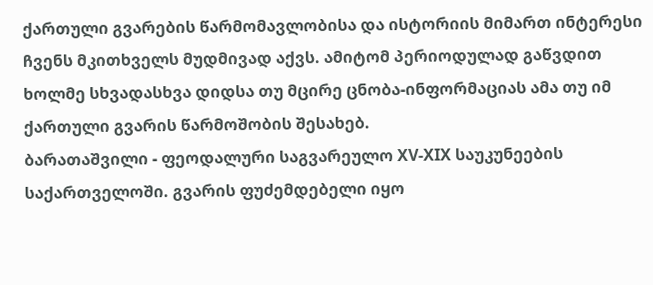ქართული გვარების წარმომავლობისა და ისტორიის მიმართ ინტერესი ჩვენს მკითხველს მუდმივად აქვს. ამიტომ პერიოდულად გაწვდით ხოლმე სხვადასხვა დიდსა თუ მცირე ცნობა-ინფორმაციას ამა თუ იმ ქართული გვარის წარმოშობის შესახებ.
ბარათაშვილი - ფეოდალური საგვარეულო XV-XIX საუკუნეების საქართველოში. გვარის ფუძემდებელი იყო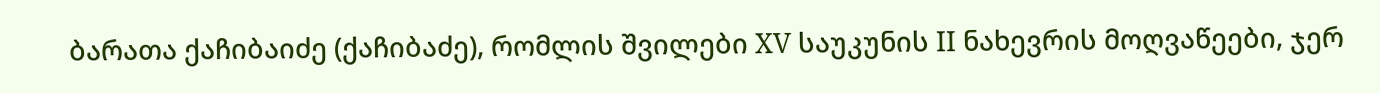ბარათა ქაჩიბაიძე (ქაჩიბაძე), რომლის შვილები XV საუკუნის II ნახევრის მოღვაწეები, ჯერ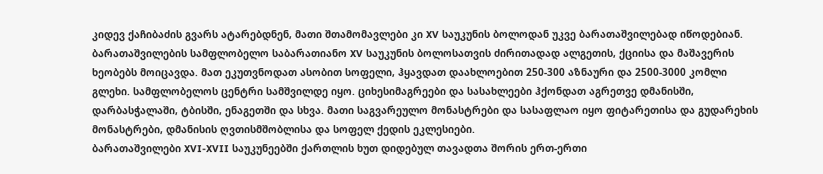კიდევ ქაჩიბაძის გვარს ატარებდნენ, მათი შთამომავლები კი XV საუკუნის ბოლოდან უკვე ბარათაშვილებად იწოდებიან. ბარათაშვილების სამფლობელო საბარათიანო XV საუკუნის ბოლოსათვის ძირითადად ალგეთის, ქციისა და მაშავერის ხეობებს მოიცავდა. მათ ეკუთვნოდათ ასობით სოფელი, ჰყავდათ დაახლოებით 250-300 აზნაური და 2500-3000 კომლი გლეხი. სამფლობელოს ცენტრი სამშვილდე იყო. ციხესიმაგრეები და სასახლეები ჰქონდათ აგრეთვე დმანისში, დარბასჭალაში, ტბისში, ენაგეთში და სხვა. მათი საგვარეულო მონასტრები და სასაფლაო იყო ფიტარეთისა და გუდარეხის მონასტრები, დმანისის ღვთისმშობლისა და სოფელ ქედის ეკლესიები.
ბარათაშვილები XVI-XVII საუკუნეებში ქართლის ხუთ დიდებულ თავადთა შორის ერთ-ერთი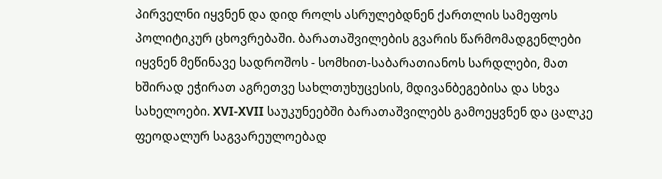პირველნი იყვნენ და დიდ როლს ასრულებდნენ ქართლის სამეფოს პოლიტიკურ ცხოვრებაში. ბარათაშვილების გვარის წარმომადგენლები იყვნენ მეწინავე სადროშოს - სომხით-საბარათიანოს სარდლები, მათ ხშირად ეჭირათ აგრეთვე სახლთუხუცესის, მდივანბეგებისა და სხვა სახელოები. XVI-XVII საუკუნეებში ბარათაშვილებს გამოეყვნენ და ცალკე ფეოდალურ საგვარეულოებად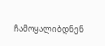ჩამოყალიბდნენ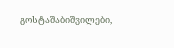გოსტაშაბიშვილები,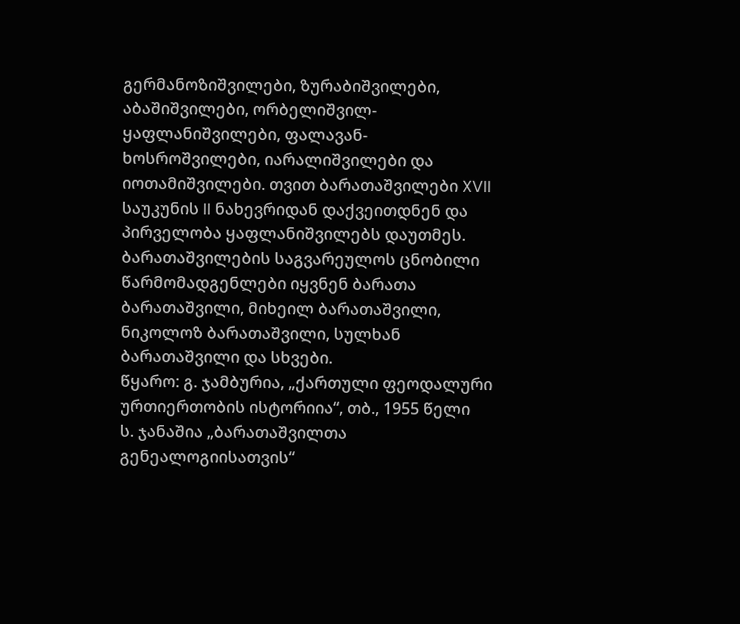გერმანოზიშვილები, ზურაბიშვილები, აბაშიშვილები, ორბელიშვილ-ყაფლანიშვილები, ფალავან-ხოსროშვილები, იარალიშვილები და იოთამიშვილები. თვით ბარათაშვილები XVII საუკუნის II ნახევრიდან დაქვეითდნენ და პირველობა ყაფლანიშვილებს დაუთმეს.
ბარათაშვილების საგვარეულოს ცნობილი წარმომადგენლები იყვნენ ბარათა ბარათაშვილი, მიხეილ ბარათაშვილი, ნიკოლოზ ბარათაშვილი, სულხან ბარათაშვილი და სხვები.
წყარო: გ. ჯამბურია, „ქართული ფეოდალური ურთიერთობის ისტორიია“, თბ., 1955 წელი
ს. ჯანაშია „ბარათაშვილთა გენეალოგიისათვის“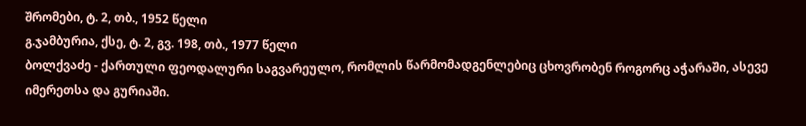შრომები, ტ. 2, თბ., 1952 წელი
გ.ჯამბურია, ქსე, ტ. 2, გვ. 198, თბ., 1977 წელი
ბოლქვაძე - ქართული ფეოდალური საგვარეულო, რომლის წარმომადგენლებიც ცხოვრობენ როგორც აჭარაში, ასევე იმერეთსა და გურიაში.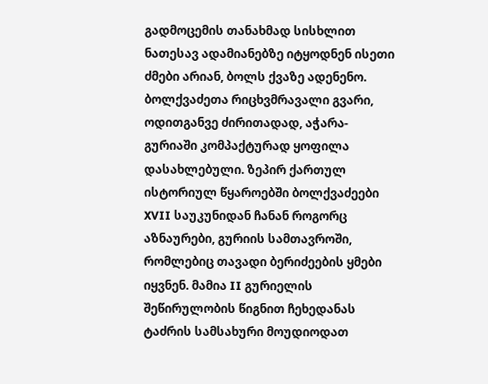გადმოცემის თანახმად სისხლით ნათესავ ადამიანებზე იტყოდნენ ისეთი ძმები არიან, ბოლს ქვაზე ადენენო. ბოლქვაძეთა რიცხვმრავალი გვარი, ოდითგანვე ძირითადად, აჭარა-გურიაში კომპაქტურად ყოფილა დასახლებული. ზეპირ ქართულ ისტორიულ წყაროებში ბოლქვაძეები XVII საუკუნიდან ჩანან როგორც აზნაურები, გურიის სამთავროში, რომლებიც თავადი ბერიძეების ყმები იყვნენ. მამია II გურიელის შეწირულობის წიგნით ჩეხედანას ტაძრის სამსახური მოუდიოდათ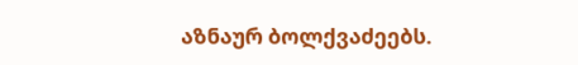აზნაურ ბოლქვაძეებს.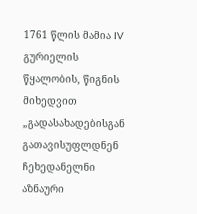1761 წლის მამია IV გურიელის წყალობის, წიგნის მიხედვით „გადასახადებისგან გათავისუფლდნენ ჩეხედანელნი აზნაური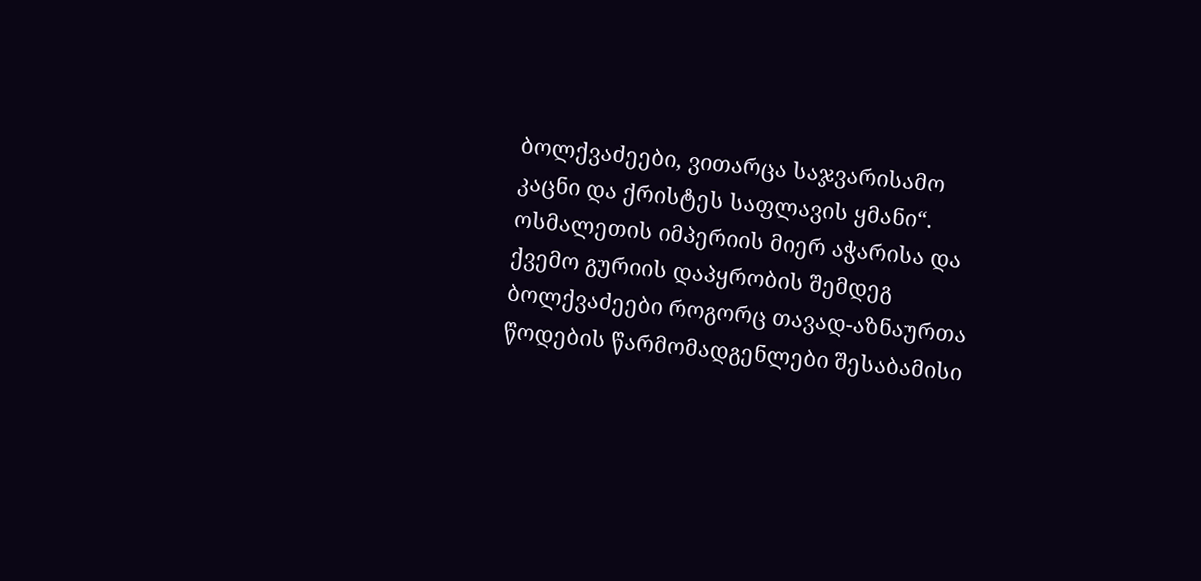ბოლქვაძეები, ვითარცა საჯვარისამო კაცნი და ქრისტეს საფლავის ყმანი“.
ოსმალეთის იმპერიის მიერ აჭარისა და ქვემო გურიის დაპყრობის შემდეგ ბოლქვაძეები როგორც თავად-აზნაურთა წოდების წარმომადგენლები შესაბამისი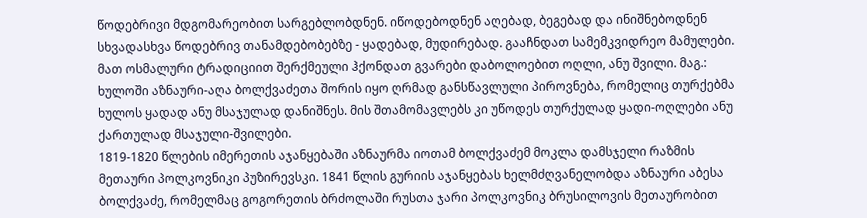წოდებრივი მდგომარეობით სარგებლობდნენ. იწოდებოდნენ აღებად, ბეგებად და ინიშნებოდნენ სხვადასხვა წოდებრივ თანამდებობებზე - ყადებად, მუდირებად. გააჩნდათ სამემკვიდრეო მამულები. მათ ოსმალური ტრადიციით შერქმეული ჰქონდათ გვარები დაბოლოებით ოღლი, ანუ შვილი. მაგ.: ხულოში აზნაური-აღა ბოლქვაძეთა შორის იყო ღრმად განსწავლული პიროვნება, რომელიც თურქებმა ხულოს ყადად ანუ მსაჯულად დანიშნეს. მის შთამომავლებს კი უწოდეს თურქულად ყადი-ოღლები ანუ ქართულად მსაჯული-შვილები.
1819-1820 წლების იმერეთის აჯანყებაში აზნაურმა იოთამ ბოლქვაძემ მოკლა დამსჯელი რაზმის მეთაური პოლკოვნიკი პუზირევსკი. 1841 წლის გურიის აჯანყებას ხელმძღვანელობდა აზნაური აბესა ბოლქვაძე, რომელმაც გოგორეთის ბრძოლაში რუსთა ჯარი პოლკოვნიკ ბრუსილოვის მეთაურობით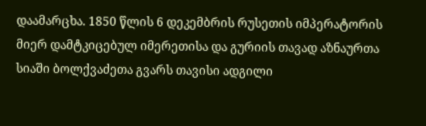დაამარცხა. 1850 წლის 6 დეკემბრის რუსეთის იმპერატორის მიერ დამტკიცებულ იმერეთისა და გურიის თავად აზნაურთა სიაში ბოლქვაძეთა გვარს თავისი ადგილი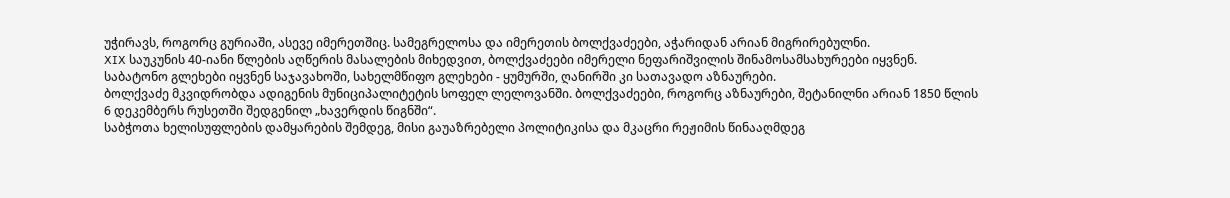უჭირავს, როგორც გურიაში, ასევე იმერეთშიც. სამეგრელოსა და იმერეთის ბოლქვაძეები, აჭარიდან არიან მიგრირებულნი.
XIX საუკუნის 40-იანი წლების აღწერის მასალების მიხედვით, ბოლქვაძეები იმერელი ნეფარიშვილის შინამოსამსახურეები იყვნენ. საბატონო გლეხები იყვნენ საჯავახოში, სახელმწიფო გლეხები - ყუმურში, ღანირში კი სათავადო აზნაურები.
ბოლქვაძე მკვიდრობდა ადიგენის მუნიციპალიტეტის სოფელ ლელოვანში. ბოლქვაძეები, როგორც აზნაურები, შეტანილნი არიან 1850 წლის 6 დეკემბერს რუსეთში შედგენილ „ხავერდის წიგნში“.
საბჭოთა ხელისუფლების დამყარების შემდეგ, მისი გაუაზრებელი პოლიტიკისა და მკაცრი რეჟიმის წინააღმდეგ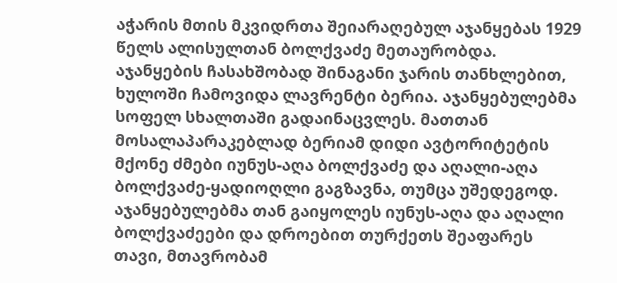აჭარის მთის მკვიდრთა შეიარაღებულ აჯანყებას 1929 წელს ალისულთან ბოლქვაძე მეთაურობდა. აჯანყების ჩასახშობად შინაგანი ჯარის თანხლებით, ხულოში ჩამოვიდა ლავრენტი ბერია. აჯანყებულებმა სოფელ სხალთაში გადაინაცვლეს. მათთან მოსალაპარაკებლად ბერიამ დიდი ავტორიტეტის მქონე ძმები იუნუს-აღა ბოლქვაძე და აღალი-აღა ბოლქვაძე-ყადიოღლი გაგზავნა, თუმცა უშედეგოდ. აჯანყებულებმა თან გაიყოლეს იუნუს-აღა და აღალი ბოლქვაძეები და დროებით თურქეთს შეაფარეს თავი, მთავრობამ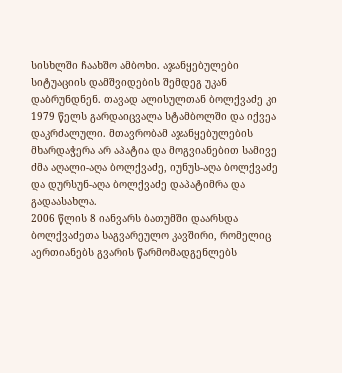სისხლში ჩაახშო ამბოხი. აჯანყებულები სიტუაციის დამშვიდების შემდეგ უკან დაბრუნდნენ. თავად ალისულთან ბოლქვაძე კი 1979 წელს გარდაიცვალა სტამბოლში და იქვეა დაკრძალული. მთავრობამ აჯანყებულების მხარდაჭერა არ აპატია და მოგვიანებით სამივე ძმა აღალი-აღა ბოლქვაძე, იუნუს-აღა ბოლქვაძე და დურსუნ-აღა ბოლქვაძე დაპატიმრა და გადაასახლა.
2006 წლის 8 იანვარს ბათუმში დაარსდა ბოლქვაძეთა საგვარეულო კავშირი, რომელიც აერთიანებს გვარის წარმომადგენლებს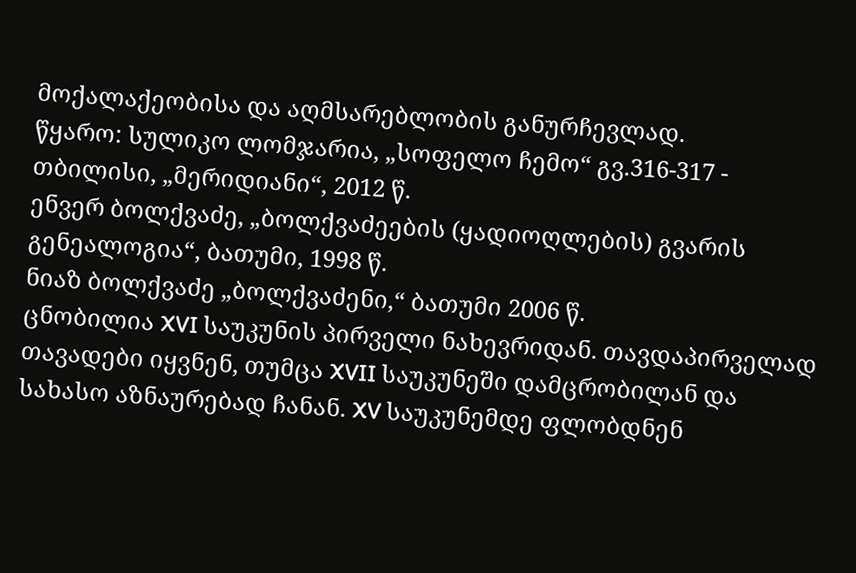მოქალაქეობისა და აღმსარებლობის განურჩევლად.
წყარო: სულიკო ლომჯარია, „სოფელო ჩემო“ გვ.316-317 - თბილისი, „მერიდიანი“, 2012 წ.
ენვერ ბოლქვაძე, „ბოლქვაძეების (ყადიოღლების) გვარის გენეალოგია“, ბათუმი, 1998 წ.
ნიაზ ბოლქვაძე „ბოლქვაძენი,“ ბათუმი 2006 წ.
ცნობილია XVI საუკუნის პირველი ნახევრიდან. თავდაპირველად თავადები იყვნენ, თუმცა XVII საუკუნეში დამცრობილან და სახასო აზნაურებად ჩანან. XV საუკუნემდე ფლობდნენ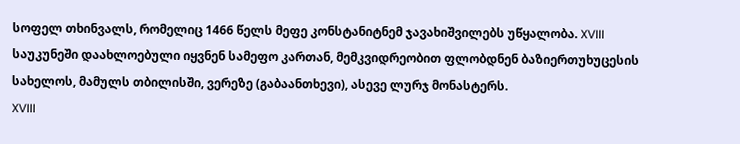სოფელ თხინვალს, რომელიც 1466 წელს მეფე კონსტანიტნემ ჯავახიშვილებს უწყალობა. XVIII საუკუნეში დაახლოებული იყვნენ სამეფო კართან, მემკვიდრეობით ფლობდნენ ბაზიერთუხუცესის სახელოს, მამულს თბილისში, ვერეზე (გაბაანთხევი), ასევე ლურჯ მონასტერს.
XVIII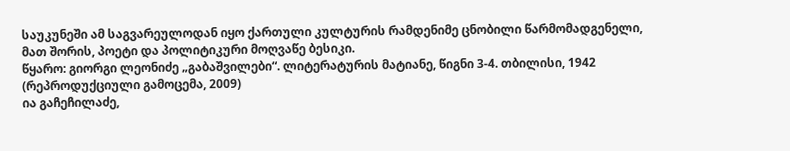საუკუნეში ამ საგვარეულოდან იყო ქართული კულტურის რამდენიმე ცნობილი წარმომადგენელი, მათ შორის, პოეტი და პოლიტიკური მოღვაწე ბესიკი.
წყარო: გიორგი ლეონიძე „გაბაშვილები“. ლიტერატურის მატიანე, წიგნი 3-4. თბილისი, 1942 (რეპროდუქციული გამოცემა, 2009)
ია გაჩეჩილაძე,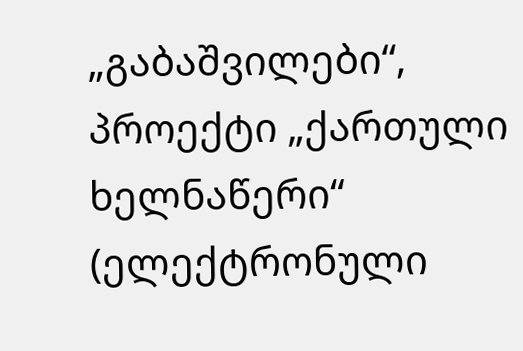„გაბაშვილები“, პროექტი „ქართული ხელნაწერი“ (ელექტრონული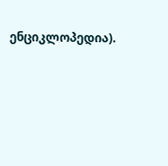ენციკლოპედია).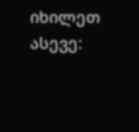იხილეთ ასევე: